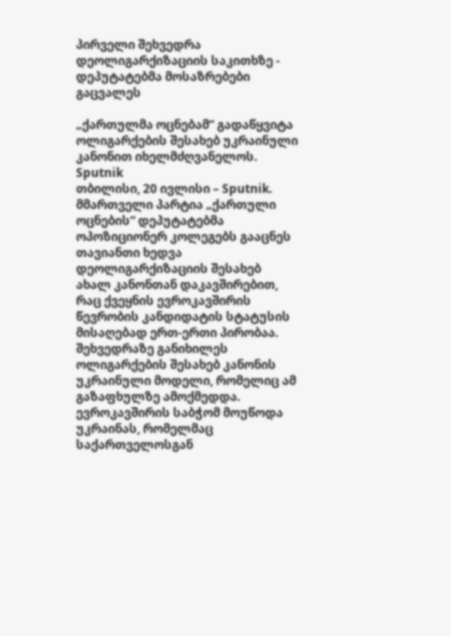პირველი შეხვედრა დეოლიგარქიზაციის საკითხზე - დეპუტატებმა მოსაზრებები გაცვალეს

„ქართულმა ოცნებამ“ გადაწყვიტა ოლიგარქების შესახებ უკრაინული კანონით იხელმძღვანელოს.
Sputnik
თბილისი, 20 ივლისი – Sputnik. მმართველი პარტია „ქართული ოცნების“ დეპუტატებმა ოპოზიციონერ კოლეგებს გააცნეს თავიანთი ხედვა დეოლიგარქიზაციის შესახებ ახალ კანონთან დაკავშირებით, რაც ქვეყნის ევროკავშირის წევრობის კანდიდატის სტატუსის მისაღებად ერთ-ერთი პირობაა.
შეხვედრაზე განიხილეს ოლიგარქების შესახებ კანონის უკრაინული მოდელი, რომელიც ამ გაზაფხულზე ამოქმედდა. ევროკავშირის საბჭომ მოუწოდა უკრაინას, რომელმაც საქართველოსგან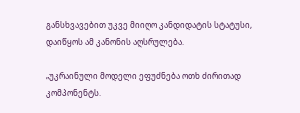განსხვავებით უკვე მიიღო კანდიდატის სტატუსი, დაიწყოს ამ კანონის აღსრულება.

„უკრაინული მოდელი ეფუძნება ოთხ ძირითად კომპონენტს.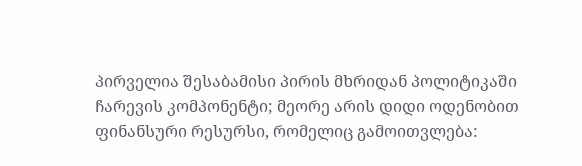პირველია შესაბამისი პირის მხრიდან პოლიტიკაში ჩარევის კომპონენტი; მეორე არის დიდი ოდენობით ფინანსური რესურსი, რომელიც გამოითვლება: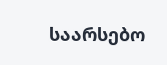საარსებო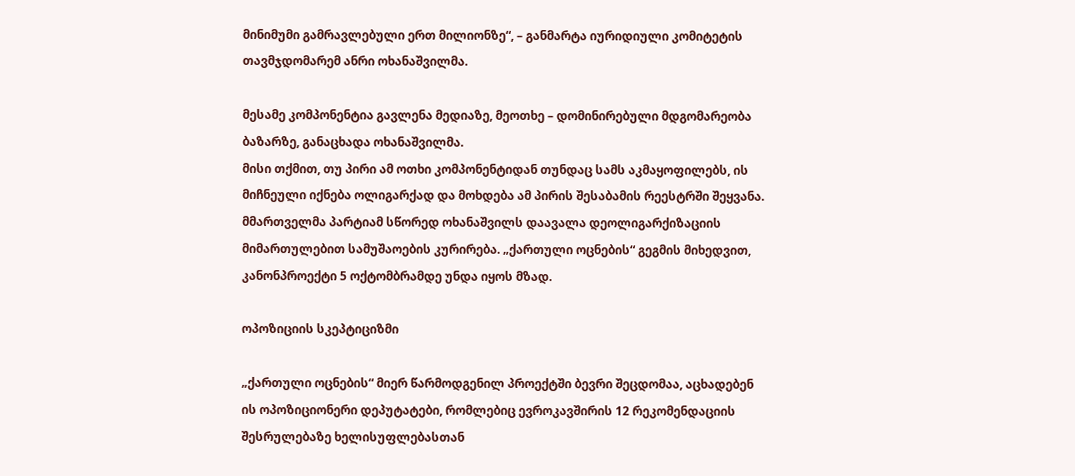მინიმუმი გამრავლებული ერთ მილიონზე“, – განმარტა იურიდიული კომიტეტის თავმჯდომარემ ანრი ოხანაშვილმა.

მესამე კომპონენტია გავლენა მედიაზე, მეოთხე – დომინირებული მდგომარეობა ბაზარზე, განაცხადა ოხანაშვილმა.
მისი თქმით, თუ პირი ამ ოთხი კომპონენტიდან თუნდაც სამს აკმაყოფილებს, ის მიჩნეული იქნება ოლიგარქად და მოხდება ამ პირის შესაბამის რეესტრში შეყვანა.
მმართველმა პარტიამ სწორედ ოხანაშვილს დაავალა დეოლიგარქიზაციის მიმართულებით სამუშაოების კურირება. „ქართული ოცნების“ გეგმის მიხედვით, კანონპროექტი 5 ოქტომბრამდე უნდა იყოს მზად.

ოპოზიციის სკეპტიციზმი

„ქართული ოცნების“ მიერ წარმოდგენილ პროექტში ბევრი შეცდომაა, აცხადებენ ის ოპოზიციონერი დეპუტატები, რომლებიც ევროკავშირის 12 რეკომენდაციის შესრულებაზე ხელისუფლებასთან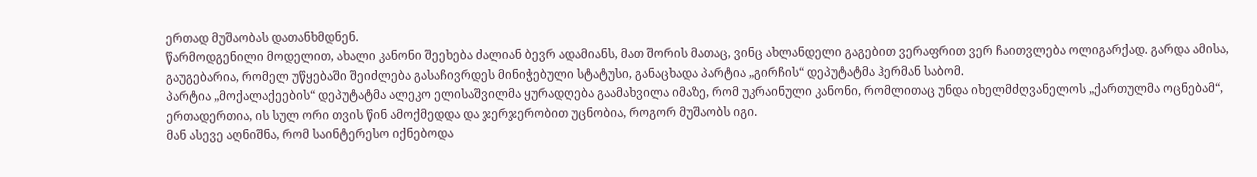ერთად მუშაობას დათანხმდნენ.
წარმოდგენილი მოდელით, ახალი კანონი შეეხება ძალიან ბევრ ადამიანს, მათ შორის მათაც, ვინც ახლანდელი გაგებით ვერაფრით ვერ ჩაითვლება ოლიგარქად. გარდა ამისა, გაუგებარია, რომელ უწყებაში შეიძლება გასაჩივრდეს მინიჭებული სტატუსი, განაცხადა პარტია „გირჩის“ დეპუტატმა ჰერმან საბომ.
პარტია „მოქალაქეების“ დეპუტატმა ალეკო ელისაშვილმა ყურადღება გაამახვილა იმაზე, რომ უკრაინული კანონი, რომლითაც უნდა იხელმძღვანელოს „ქართულმა ოცნებამ“, ერთადერთია, ის სულ ორი თვის წინ ამოქმედდა და ჯერჯერობით უცნობია, როგორ მუშაობს იგი.
მან ასევე აღნიშნა, რომ საინტერესო იქნებოდა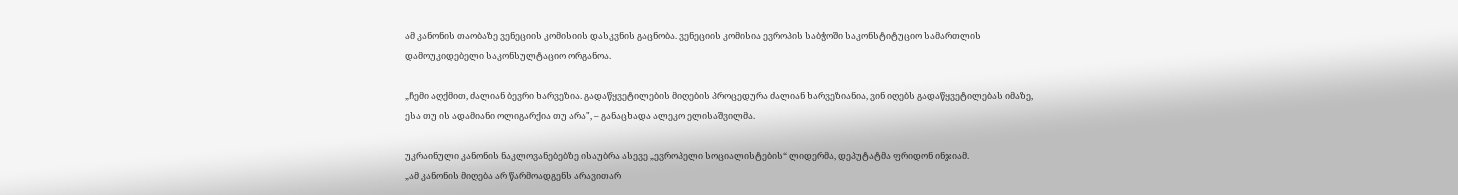ამ კანონის თაობაზე ვენეციის კომისიის დასკვნის გაცნობა. ვენეციის კომისია ევროპის საბჭოში საკონსტიტუციო სამართლის დამოუკიდებელი საკონსულტაციო ორგანოა.

„ჩემი აღქმით, ძალიან ბევრი ხარვეზია. გადაწყვეტილების მიღების პროცედურა ძალიან ხარვეზიანია, ვინ იღებს გადაწყვეტილებას იმაზე, ესა თუ ის ადამიანი ოლიგარქია თუ არა", – განაცხადა ალეკო ელისაშვილმა.

უკრაინული კანონის ნაკლოვანებებზე ისაუბრა ასევე „ევროპელი სოციალისტების“ ლიდერმა, დეპუტატმა ფრიდონ ინჯიამ.
„ამ კანონის მიღება არ წარმოადგენს არავითარ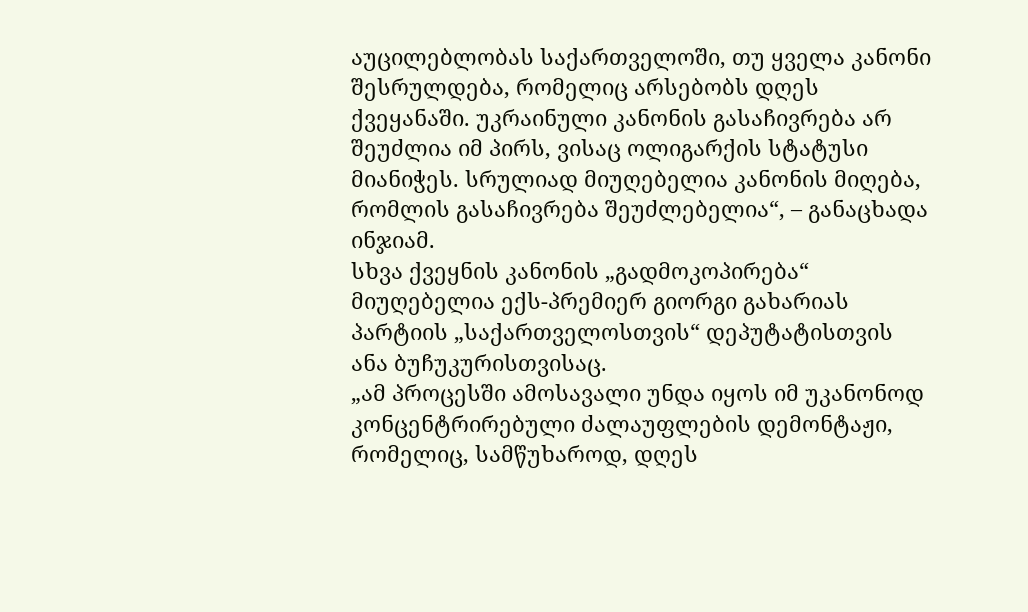აუცილებლობას საქართველოში, თუ ყველა კანონი შესრულდება, რომელიც არსებობს დღეს ქვეყანაში. უკრაინული კანონის გასაჩივრება არ შეუძლია იმ პირს, ვისაც ოლიგარქის სტატუსი მიანიჭეს. სრულიად მიუღებელია კანონის მიღება, რომლის გასაჩივრება შეუძლებელია“, – განაცხადა ინჯიამ.
სხვა ქვეყნის კანონის „გადმოკოპირება“ მიუღებელია ექს-პრემიერ გიორგი გახარიას პარტიის „საქართველოსთვის“ დეპუტატისთვის ანა ბუჩუკურისთვისაც.
„ამ პროცესში ამოსავალი უნდა იყოს იმ უკანონოდ კონცენტრირებული ძალაუფლების დემონტაჟი, რომელიც, სამწუხაროდ, დღეს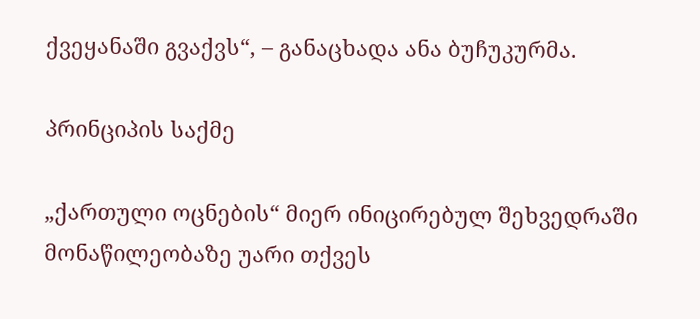ქვეყანაში გვაქვს“, – განაცხადა ანა ბუჩუკურმა.

პრინციპის საქმე

„ქართული ოცნების“ მიერ ინიცირებულ შეხვედრაში მონაწილეობაზე უარი თქვეს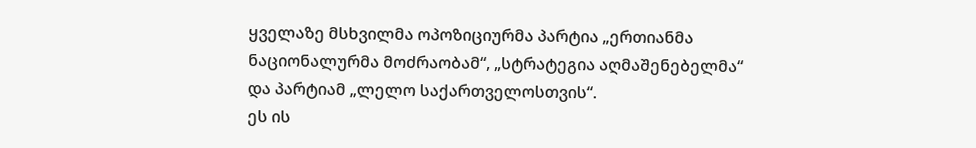ყველაზე მსხვილმა ოპოზიციურმა პარტია „ერთიანმა ნაციონალურმა მოძრაობამ“, „სტრატეგია აღმაშენებელმა“ და პარტიამ „ლელო საქართველოსთვის“.
ეს ის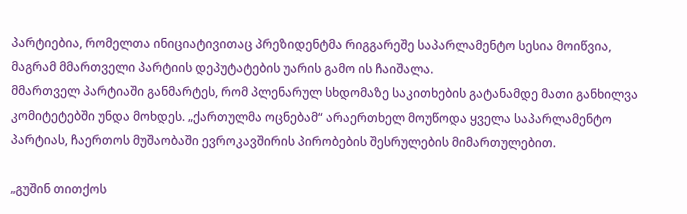პარტიებია, რომელთა ინიციატივითაც პრეზიდენტმა რიგგარეშე საპარლამენტო სესია მოიწვია, მაგრამ მმართველი პარტიის დეპუტატების უარის გამო ის ჩაიშალა.
მმართველ პარტიაში განმარტეს, რომ პლენარულ სხდომაზე საკითხების გატანამდე მათი განხილვა კომიტეტებში უნდა მოხდეს. „ქართულმა ოცნებამ“ არაერთხელ მოუწოდა ყველა საპარლამენტო პარტიას, ჩაერთოს მუშაობაში ევროკავშირის პირობების შესრულების მიმართულებით.

„გუშინ თითქოს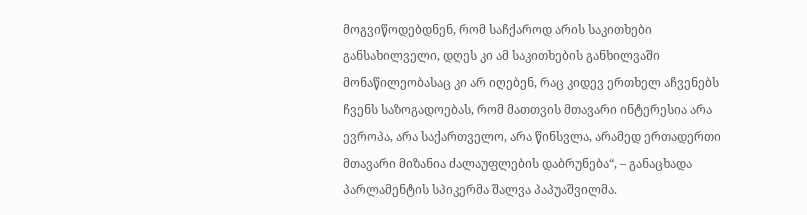მოგვიწოდებდნენ, რომ საჩქაროდ არის საკითხები განსახილველი, დღეს კი ამ საკითხების განხილვაში მონაწილეობასაც კი არ იღებენ, რაც კიდევ ერთხელ აჩვენებს ჩვენს საზოგადოებას, რომ მათთვის მთავარი ინტერესია არა ევროპა, არა საქართველო, არა წინსვლა, არამედ ერთადერთი მთავარი მიზანია ძალაუფლების დაბრუნება“, – განაცხადა პარლამენტის სპიკერმა შალვა პაპუაშვილმა.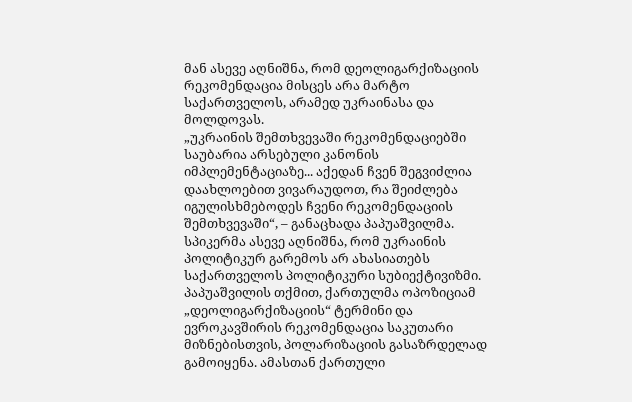მან ასევე აღნიშნა, რომ დეოლიგარქიზაციის რეკომენდაცია მისცეს არა მარტო საქართველოს, არამედ უკრაინასა და მოლდოვას.
„უკრაინის შემთხვევაში რეკომენდაციებში საუბარია არსებული კანონის იმპლემენტაციაზე... აქედან ჩვენ შეგვიძლია დაახლოებით ვივარაუდოთ, რა შეიძლება იგულისხმებოდეს ჩვენი რეკომენდაციის შემთხვევაში“, – განაცხადა პაპუაშვილმა.
სპიკერმა ასევე აღნიშნა, რომ უკრაინის პოლიტიკურ გარემოს არ ახასიათებს საქართველოს პოლიტიკური სუბიექტივიზმი.
პაპუაშვილის თქმით, ქართულმა ოპოზიციამ „დეოლიგარქიზაციის“ ტერმინი და ევროკავშირის რეკომენდაცია საკუთარი მიზნებისთვის, პოლარიზაციის გასაზრდელად გამოიყენა. ამასთან ქართული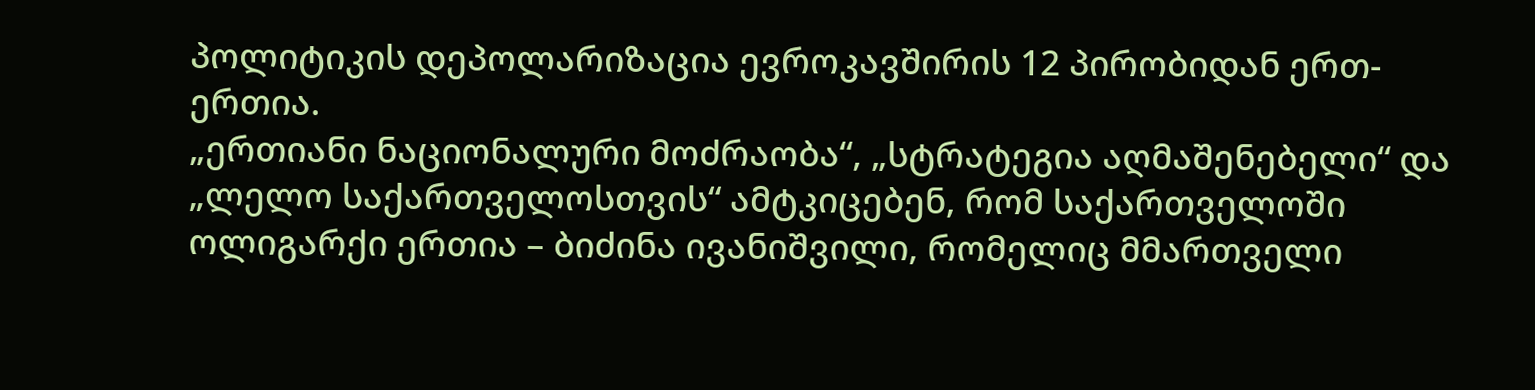პოლიტიკის დეპოლარიზაცია ევროკავშირის 12 პირობიდან ერთ-ერთია.
„ერთიანი ნაციონალური მოძრაობა“, „სტრატეგია აღმაშენებელი“ და „ლელო საქართველოსთვის“ ამტკიცებენ, რომ საქართველოში ოლიგარქი ერთია – ბიძინა ივანიშვილი, რომელიც მმართველი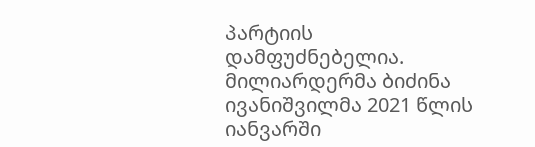პარტიის დამფუძნებელია. მილიარდერმა ბიძინა ივანიშვილმა 2021 წლის იანვარში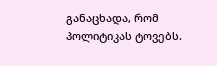განაცხადა, რომ პოლიტიკას ტოვებს.